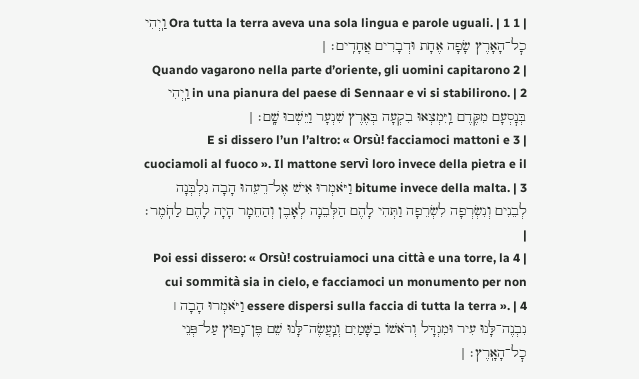| 1 Ora tutta la terra aveva una sola lingua e parole uguali. | 1 וַֽיְהִי כׇל־הָאָרֶץ שָׂפָה אֶחָת וּדְבָרִים אֲחָדִֽים׃ |
| 2 Quando vagarono nella parte d’oriente, gli uomini capitarono in una pianura del paese di Sennaar e vi si stabilirono. | 2 וַֽיְהִי בְּנׇסְעָם מִקֶּדֶם וַֽיִּמְצְאוּ בִקְעָה בְּאֶרֶץ שִׁנְעָר וַיֵּשְׁבוּ שָֽׁם׃ |
| 3 E si dissero l’un l’altro: « Orsù! facciamoci mattoni e cuociamoli al fuoco ». Il mattone servì loro invece della pietra e il bitume invece della malta. | 3 וַיֹּאמְרוּ אִישׁ אֶל־רֵעֵהוּ הָבָה נִלְבְּנָה לְבֵנִים וְנִשְׂרְפָה לִשְׂרֵפָה וַתְּהִי לָהֶם הַלְּבֵנָה לְאָבֶן וְהַחֵמָר הָיָה לָהֶם לַחֹֽמֶר׃ |
| 4 Poi essi dissero: « Orsù! costruiamoci una città e una torre, la cui sommità sia in cielo, e facciamoci un monumento per non essere dispersi sulla faccia di tutta la terra ». | 4 וַיֹּאמְרוּ הָבָה ׀ נִבְנֶה־לָּנוּ עִיר וּמִגְדָּל וְרֹאשׁוֹ בַשָּׁמַיִם וְנַֽעֲשֶׂה־לָּנוּ שֵׁם פֶּן־נָפוּץ עַל־פְּנֵי כׇל־הָאָֽרֶץ׃ |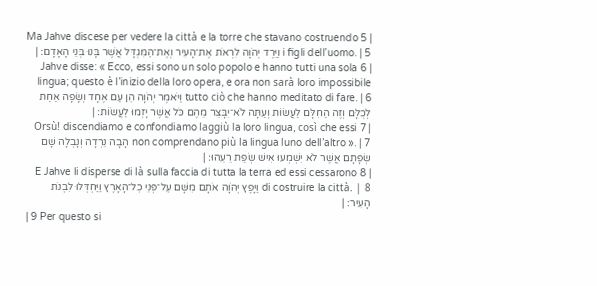| 5 Ma Jahve discese per vedere la città e la torre che stavano costruendo i figli dell’uomo. | 5 וַיֵּרֶד יְהֹוָה לִרְאֹת אֶת־הָעִיר וְאֶת־הַמִּגְדָּל אֲשֶׁר בָּנוּ בְּנֵי הָאָדָם׃ |
| 6 Jahve disse: « Ecco, essi sono un solo popolo e hanno tutti una sola lingua; questo è l’inizio della loro opera, e ora non sarà loro impossibile tutto ciò che hanno meditato di fare. | 6 וַיֹּאמֶר יְהֹוָה הֵן עַם אֶחָד וְשָׂפָה אַחַת לְכֻלָּם וְזֶה הַחִלָּם לַעֲשׂוֹת וְעַתָּה לֹא־יִבָּצֵר מֵהֶם כֹּל אֲשֶׁר יָזְמוּ לַעֲשׂוֹת׃ |
| 7 Orsù! discendiamo e confondiamo laggiù la loro lingua, così che essi non comprendano più la lingua luno dell’altro ». | 7 הָבָה נֵרְדָה וְנָבְלָה שָׁם שְׂפָתָם אֲשֶׁר לֹא יִשְׁמְעוּ אִישׁ שְׂפַת רֵעֵהוּ׃ |
| 8 E Jahve li disperse di là sulla faccia di tutta la terra ed essi cessarono di costruire la città. | 8 וַיָּפֶץ יְהֹוָה אֹתָם מִשָּׁם עַל־פְּנֵי כׇל־הָאָרֶץ וַיַּחְדְּלוּ לִבְנֹת הָעִיר׃ |
| 9 Per questo si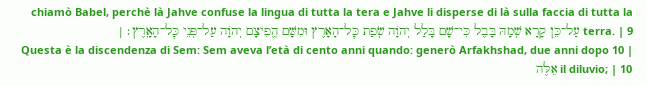chiamò Babel, perchè là Jahve confuse la lingua di tutta la tera e Jahve li disperse di là sulla faccia di tutta la terra. | 9 עַל־כֵּן קָרָא שְׁמָהּ בָּבֶל כִּי־שָׁם בָּלַל יְהֹוָה שְׂפַת כׇּל־הָאָרֶץ וּמִשָּׁם הֱפִיצָם יְהֹוָה עַל־פְּנֵי כׇּל־הָאָֽרֶץ׃ |
| 10 Questa è la discendenza di Sem: Sem aveva l’età di cento anni quando: generò Arfakhshad, due anni dopo il diluvio; | 10 אֵלֶּה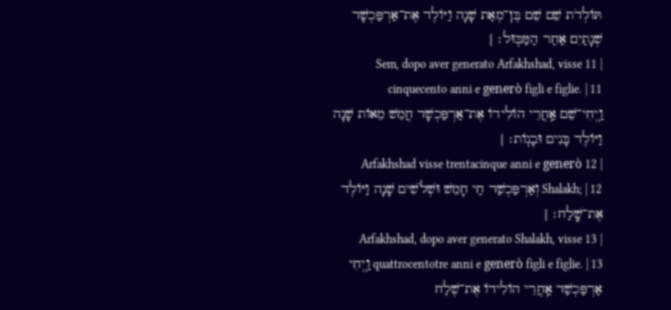תּוֹלְדֹת שֵׁם שֵׁם בֶּן־מְאַת שָׁנָה וַיּוֹלֶד אֶת־אַרְפַּכְשָׁד שְׁנָתַיִם אַחַר הַמַּבּֽוּל׃ |
| 11 Sem, dopo aver generato Arfakhshad, visse cinquecento anni e generò figli e figlie. | 11 וַֽיְחִי־שֵׁם אַֽחֲרֵי הוֹלִידוֹ אֶת־אַרְפַּכְשָׁד חֲמֵשׁ מֵאוֹת שָׁנָה וַיּוֹלֶד בָּנִים וּבָנֽוֹת׃ |
| 12 Arfakhshad visse trentacinque anni e generò Shalakh; | 12 וְאַרְפַּכְשַׁד חַי חָמֵשׁ וּשְׁלֹשִׁים שָׁנָה וַיּוֹלֶד אֶת־שָֽׁלַח׃ |
| 13 Arfakhshad, dopo aver generato Shalakh, visse quattrocentotre anni e generò figli e figlie. | 13 וַֽיְחִי אַרְפַּכְשַׁד אַֽחֲרֵי הוֹלִידוֹ אֶת־שֶׁלַח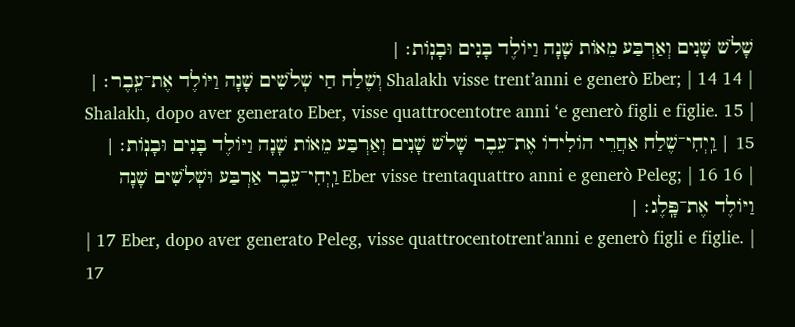שָׁלֹשׁ שָׁנִים וְאַרְבַּע מֵאוֹת שָׁנָה וַיּוֹלֶד בָּנִים וּבָנֽוֹת׃ |
| 14 Shalakh visse trent’anni e generò Eber; | 14 וְשֶׁלַח חַי שְׁלֹשִׁים שָׁנָה וַיּוֹלֶד אֶת־עֵֽבֶר׃ |
| 15 Shalakh, dopo aver generato Eber, visse quattrocentotre anni ‘e generò figli e figlie. | 15 וַֽיְחִי־שֶׁלַח אַחֲרֵי הוֹלִידוֹ אֶת־עֵבֶר שָׁלֹשׁ שָׁנִים וְאַרְבַּע מֵאוֹת שָׁנָה וַיּוֹלֶד בָּנִים וּבָנֽוֹת׃ |
| 16 Eber visse trentaquattro anni e generò Peleg; | 16 וַֽיְחִי־עֵבֶר אַרְבַּע וּשְׁלֹשִׁים שָׁנָה וַיּוֹלֶד אֶת־פָּֽלֶג׃ |
| 17 Eber, dopo aver generato Peleg, visse quattrocentotrent'anni e generò figli e figlie. | 17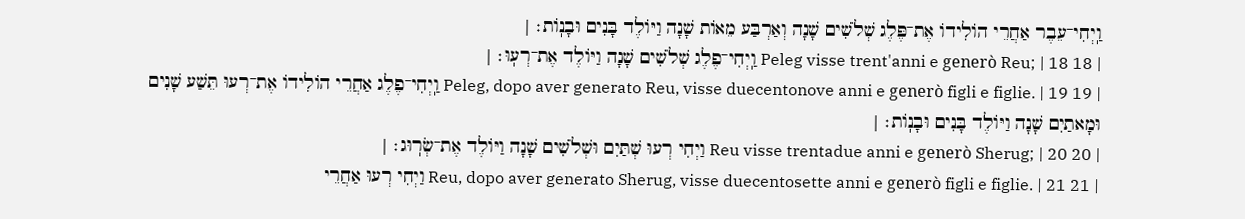וַֽיְחִי־עֵבֶר אַחֲרֵי הוֹלִידוֹ אֶת־פֶּלֶג שְׁלֹשִׁים שָׁנָה וְאַרְבַּע מֵאוֹת שָׁנָה וַיּוֹלֶד בָּנִים וּבָנֽוֹת׃ |
| 18 Peleg visse trent'anni e generò Reu; | 18 וַֽיְחִי־פֶלֶג שְׁלֹשִׁים שָׁנָה וַיּוֹלֶד אֶת־רְעֽוּ׃ |
| 19 Peleg, dopo aver generato Reu, visse duecentonove anni e generò figli e figlie. | 19 וַֽיְחִי־פֶלֶג אַחֲרֵי הוֹלִידוֹ אֶת־רְעוּ תֵּשַׁע שָׁנִים וּמָאתַיִם שָׁנָה וַיּוֹלֶד בָּנִים וּבָנֽוֹת׃ |
| 20 Reu visse trentadue anni e generò Sherug; | 20 וַיְחִי רְעוּ שְׁתַּיִם וּשְׁלֹשִׁים שָׁנָה וַיּוֹלֶד אֶת־שְׂרֽוּג׃ |
| 21 Reu, dopo aver generato Sherug, visse duecentosette anni e generò figli e figlie. | 21 וַיְחִי רְעוּ אַחֲרֵי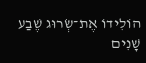הוֹלִידוֹ אֶת־שְׂרוּג שֶׁבַע שָׁנִים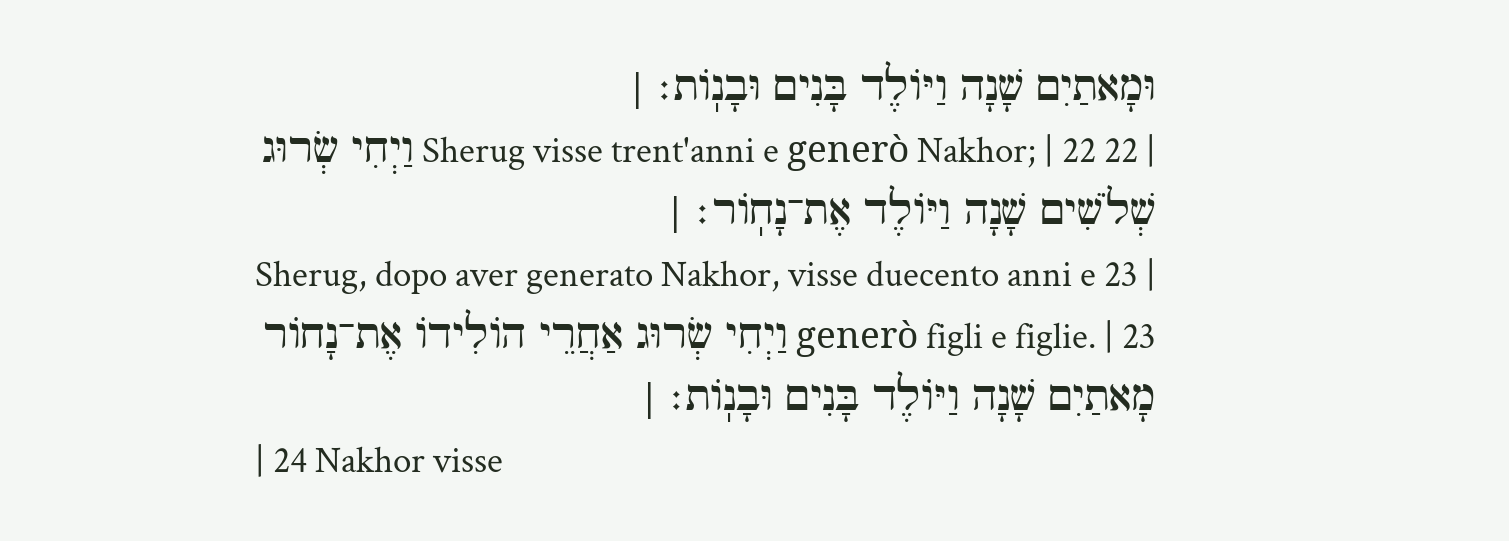וּמָאתַיִם שָׁנָה וַיּוֹלֶד בָּנִים וּבָנֽוֹת׃ |
| 22 Sherug visse trent'anni e generò Nakhor; | 22 וַיְחִי שְׂרוּג שְׁלֹשִׁים שָׁנָה וַיּוֹלֶד אֶת־נָחֽוֹר׃ |
| 23 Sherug, dopo aver generato Nakhor, visse duecento anni e generò figli e figlie. | 23 וַיְחִי שְׂרוּג אַחֲרֵי הוֹלִידוֹ אֶת־נָחוֹר מָאתַיִם שָׁנָה וַיּוֹלֶד בָּנִים וּבָנֽוֹת׃ |
| 24 Nakhor visse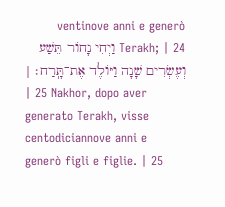ventinove anni e generò Terakh; | 24 וַיְחִי נָחוֹר תֵּשַׁע וְעֶשְׂרִים שָׁנָה וַיּוֹלֶד אֶת־תָּֽרַח׃ |
| 25 Nakhor, dopo aver generato Terakh, visse centodiciannove anni e generò figli e figlie. | 25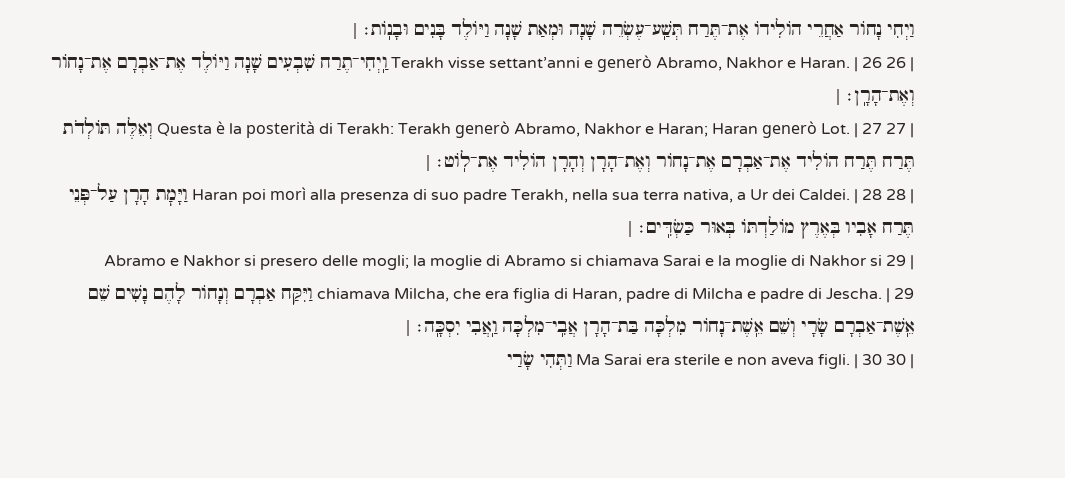וַיְחִי נָחוֹר אַחֲרֵי הוֹלִידוֹ אֶת־תֶּרַח תְּשַֽׁע־עֶשְׂרֵה שָׁנָה וּמְאַת שָׁנָה וַיּוֹלֶד בָּנִים וּבָנֽוֹת׃ |
| 26 Terakh visse settant’anni e generò Abramo, Nakhor e Haran. | 26 וַֽיְחִי־תֶרַח שִׁבְעִים שָׁנָה וַיּוֹלֶד אֶת־אַבְרָם אֶת־נָחוֹר וְאֶת־הָרָֽן׃ |
| 27 Questa è la posterità di Terakh: Terakh generò Abramo, Nakhor e Haran; Haran generò Lot. | 27 וְאֵלֶּה תּוֹלְדֹת תֶּרַח תֶּרַח הוֹלִיד אֶת־אַבְרָם אֶת־נָחוֹר וְאֶת־הָרָן וְהָרָן הוֹלִיד אֶת־לֽוֹט׃ |
| 28 Haran poi morì alla presenza di suo padre Terakh, nella sua terra nativa, a Ur dei Caldei. | 28 וַיָּמׇת הָרָן עַל־פְּנֵי תֶּרַח אָבִיו בְּאֶרֶץ מוֹלַדְתּוֹ בְּאוּר כַּשְׂדִּֽים׃ |
| 29 Abramo e Nakhor si presero delle mogli; la moglie di Abramo si chiamava Sarai e la moglie di Nakhor si chiamava Milcha, che era figlia di Haran, padre di Milcha e padre di Jescha. | 29 וַיִּקַּח אַבְרָם וְנָחוֹר לָהֶם נָשִׁים שֵׁם אֵֽשֶׁת־אַבְרָם שָׂרָי וְשֵׁם אֵֽשֶׁת־נָחוֹר מִלְכָּה בַּת־הָרָן אֲבִֽי־מִלְכָּה וַֽאֲבִי יִסְכָּֽה׃ |
| 30 Ma Sarai era sterile e non aveva figli. | 30 וַתְּהִי שָׂרַי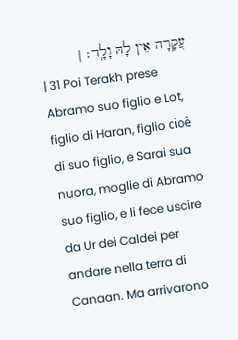עֲקָרָה אֵין לָהּ וָלָֽד׃ |
| 31 Poi Terakh prese Abramo suo figlio e Lot, figlio di Haran, figlio cioè di suo figlio, e Sarai sua nuora, moglie di Abramo suo figlio, e li fece uscire da Ur dei Caldei per andare nella terra di Canaan. Ma arrivarono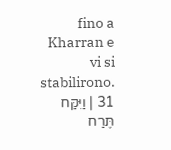fino a Kharran e vi si stabilirono. | 31 וַיִּקַּח תֶּרַח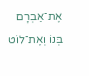אֶת־אַבְרָם בְּנוֹ וְאֶת־לוֹט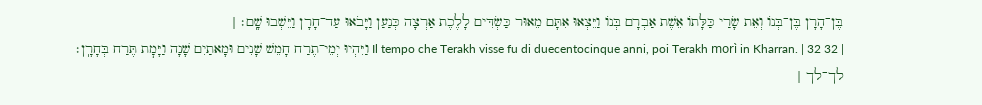בֶּן־הָרָן בֶּן־בְּנוֹ וְאֵת שָׂרַי כַּלָּתוֹ אֵשֶׁת אַבְרָם בְּנוֹ וַיֵּצְאוּ אִתָּם מֵאוּר כַּשְׂדִּים לָלֶכֶת אַרְצָה כְּנַעַן וַיָּבֹאוּ עַד־חָרָן וַיֵּשְׁבוּ שָֽׁם׃ |
| 32 Il tempo che Terakh visse fu di duecentocinque anni, poi Terakh morì in Kharran. | 32 וַיִּהְיוּ יְמֵי־תֶרַח חָמֵשׁ שָׁנִים וּמָאתַיִם שָׁנָה וַיָּמׇת תֶּרַח בְּחָרָֽן׃ לך־לך |